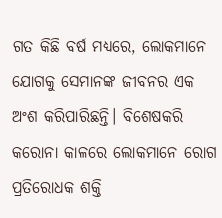ଗତ କିଛି ବର୍ଷ ମଧ୍ୟରେ, ଲୋକମାନେ ଯୋଗକୁ ସେମାନଙ୍କ ଜୀବନର ଏକ ଅଂଶ କରିପାରିଛନ୍ତି। ବିଶେଷକରି କରୋନା କାଳରେ ଲୋକମାନେ ରୋଗ ପ୍ରତିରୋଧକ ଶକ୍ତି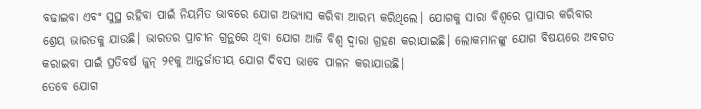ବଢାଇବା ଏବଂ ସୁସ୍ଥ ରହିବା ପାଇଁ ନିୟମିତ ଭାବରେ ଯୋଗ ଅଭ୍ୟାସ କରିବା ଆରମ୍ଭ କରିଥିଲେ। ଯୋଗକୁ ସାରା ବିଶ୍ୱରେ ପ୍ରାସାର କରିବାର ଶ୍ରେୟ ଭାରତକୁ ଯାଉଛି। ଭାରତର ପ୍ରାଚୀନ ଗ୍ରନ୍ଥରେ ଥିବା ଯୋଗ ଆଜି ବିଶ୍ୱ ଦ୍ୱାରା ଗ୍ରହଣ କରାଯାଇଛି। ଲୋକମାନଙ୍କୁ ଯୋଗ ବିଷୟରେ ଅବଗତ କରାଇବା ପାଇଁ ପ୍ରତିବର୍ଷ ଜୁନ୍ ୨୧କୁ ଆନ୍ତର୍ଜାତୀୟ ଯୋଗ ଦିବସ ଭାବେ ପାଳନ କରାଯାଉଛି।
ତେବେ ଯୋଗ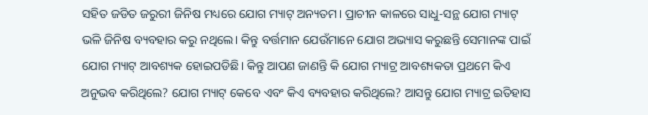ସହିତ ଜଡିତ ଜରୁରୀ ଜିନିଷ ମଧ୍ୟରେ ଯୋଗ ମ୍ୟାଟ୍ ଅନ୍ୟତମ। ପ୍ରାଚୀନ କାଳରେ ସାଧୁ-ସନ୍ଥ ଯୋଗ ମ୍ୟାଟ୍ ଭଳି ଜିନିଷ ବ୍ୟବହାର କରୁ ନଥିଲେ। କିନ୍ତୁ ବର୍ତ୍ତମାନ ଯେଉଁମାନେ ଯୋଗ ଅଭ୍ୟାସ କରୁଛନ୍ତି ସେମାନଙ୍କ ପାଇଁ ଯୋଗ ମ୍ୟାଟ୍ ଆବଶ୍ୟକ ହୋଇପଡିଛି। କିନ୍ତୁ ଆପଣ ଜାଣନ୍ତି କି ଯୋଗ ମ୍ୟାଟ୍ର ଆବଶ୍ୟକତା ପ୍ରଥମେ କିଏ ଅନୁଭବ କରିଥିଲେ? ଯୋଗ ମ୍ୟାଟ୍ କେବେ ଏବଂ କିଏ ବ୍ୟବହାର କରିଥିଲେ? ଆସନ୍ତୁ ଯୋଗ ମ୍ୟାଟ୍ର ଇତିହାସ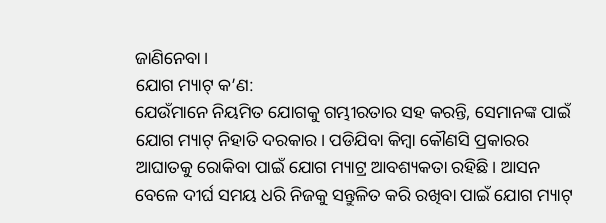ଜାଣିନେବା।
ଯୋଗ ମ୍ୟାଟ୍ କ’ଣ:
ଯେଉଁମାନେ ନିୟମିତ ଯୋଗକୁ ଗମ୍ଭୀରତାର ସହ କରନ୍ତି, ସେମାନଙ୍କ ପାଇଁ ଯୋଗ ମ୍ୟାଟ୍ ନିହାତି ଦରକାର। ପଡିଯିବା କିମ୍ବା କୌଣସି ପ୍ରକାରର ଆଘାତକୁ ରୋକିବା ପାଇଁ ଯୋଗ ମ୍ୟାଟ୍ର ଆବଶ୍ୟକତା ରହିଛି। ଆସନ ବେଳେ ଦୀର୍ଘ ସମୟ ଧରି ନିଜକୁ ସନ୍ତୁଳିତ କରି ରଖିବା ପାଇଁ ଯୋଗ ମ୍ୟାଟ୍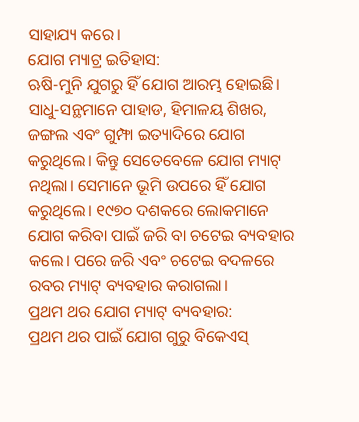ସାହାଯ୍ୟ କରେ।
ଯୋଗ ମ୍ୟାଟ୍ର ଇତିହାସ:
ଋଷି-ମୁନି ଯୁଗରୁ ହିଁ ଯୋଗ ଆରମ୍ଭ ହୋଇଛି। ସାଧୁ-ସନ୍ଥମାନେ ପାହାଡ, ହିମାଳୟ ଶିଖର, ଜଙ୍ଗଲ ଏବଂ ଗୁମ୍ଫା ଇତ୍ୟାଦିରେ ଯୋଗ କରୁଥିଲେ। କିନ୍ତୁ ସେତେବେଳେ ଯୋଗ ମ୍ୟାଟ୍ ନଥିଲା। ସେମାନେ ଭୂମି ଉପରେ ହିଁ ଯୋଗ କରୁଥିଲେ। ୧୯୭୦ ଦଶକରେ ଲୋକମାନେ ଯୋଗ କରିବା ପାଇଁ ଜରି ବା ଚଟେଇ ବ୍ୟବହାର କଲେ। ପରେ ଜରି ଏବଂ ଚଟେଇ ବଦଳରେ ରବର ମ୍ୟାଟ୍ ବ୍ୟବହାର କରାଗଲା।
ପ୍ରଥମ ଥର ଯୋଗ ମ୍ୟାଟ୍ ବ୍ୟବହାର:
ପ୍ରଥମ ଥର ପାଇଁ ଯୋଗ ଗୁରୁ ବିକେଏସ୍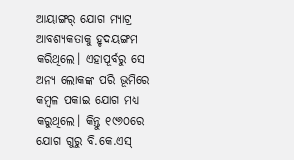ଆୟାଙ୍ଗର୍ ଯୋଗ ମ୍ୟାଟ୍ର ଆବଶ୍ୟକତାକୁ ହୃଦୟଙ୍ଗମ କରିଥିଲେ। ଏହାପୂର୍ବରୁ ସେ ଅନ୍ୟ ଲୋକଙ୍କ ପରି ଭୂମିରେ କମ୍ବଳ ପକାଇ ଯୋଗ ମଧ୍ୟ କରୁଥିଲେ। କିନ୍ତୁ ୧୯୬୦ରେ ଯୋଗ ଗୁରୁ ବି.କେ.ଏସ୍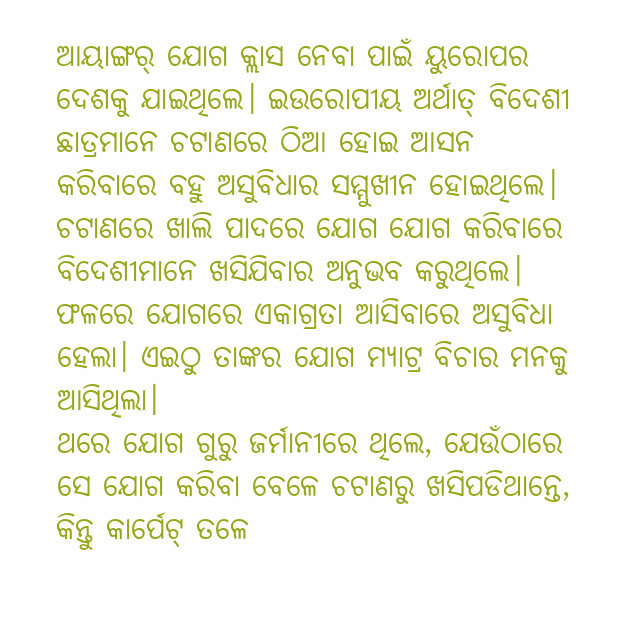ଆୟାଙ୍ଗର୍ ଯୋଗ କ୍ଲାସ ନେବା ପାଇଁ ୟୁରୋପର ଦେଶକୁ ଯାଇଥିଲେ। ଇଉରୋପୀୟ ଅର୍ଥାତ୍ ବିଦେଶୀ ଛାତ୍ରମାନେ ଚଟାଣରେ ଠିଆ ହୋଇ ଆସନ କରିବାରେ ବହୁ ଅସୁବିଧାର ସମ୍ମୁଖୀନ ହୋଇଥିଲେ। ଚଟାଣରେ ଖାଲି ପାଦରେ ଯୋଗ ଯୋଗ କରିବାରେ ବିଦେଶୀମାନେ ଖସିଯିବାର ଅନୁଭବ କରୁଥିଲେ। ଫଳରେ ଯୋଗରେ ଏକାଗ୍ରତା ଆସିବାରେ ଅସୁବିଧା ହେଲା। ଏଇଠୁ ତାଙ୍କର ଯୋଗ ମ୍ୟାଟ୍ର ବିଚାର ମନକୁ ଆସିଥିଲା।
ଥରେ ଯୋଗ ଗୁରୁ ଜର୍ମାନୀରେ ଥିଲେ, ଯେଉଁଠାରେ ସେ ଯୋଗ କରିବା ବେଳେ ଚଟାଣରୁ ଖସିପଡିଥାନ୍ତେ, କିନ୍ତୁ କାର୍ପେଟ୍ ତଳେ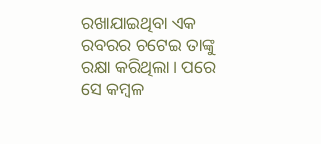ରଖାଯାଇଥିବା ଏକ ରବରର ଚଟେଇ ତାଙ୍କୁ ରକ୍ଷା କରିଥିଲା। ପରେ ସେ କମ୍ବଳ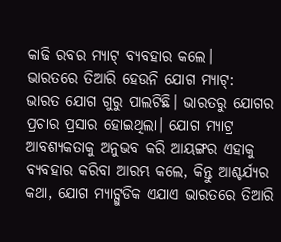କାଢି ରବର ମ୍ୟାଟ୍ ବ୍ୟବହାର କଲେ।
ଭାରତରେ ତିଆରି ହେଉନି ଯୋଗ ମ୍ୟାଟ୍:
ଭାରତ ଯୋଗ ଗୁରୁ ପାଲଟିଛି। ଭାରତରୁ ଯୋଗର ପ୍ରଚାର ପ୍ରସାର ହୋଇଥିଲା। ଯୋଗ ମ୍ୟାଟ୍ର ଆବଶ୍ୟକତାକୁ ଅନୁଭବ କରି ଆୟଙ୍ଗର ଏହାକୁ ବ୍ୟବହାର କରିବା ଆରମ୍ଭ କଲେ, କିନ୍ତୁ ଆଶ୍ଚର୍ଯ୍ୟର କଥା, ଯୋଗ ମ୍ୟାଟ୍ଗୁଡିକ ଏଯାଏ ଭାରତରେ ତିଆରି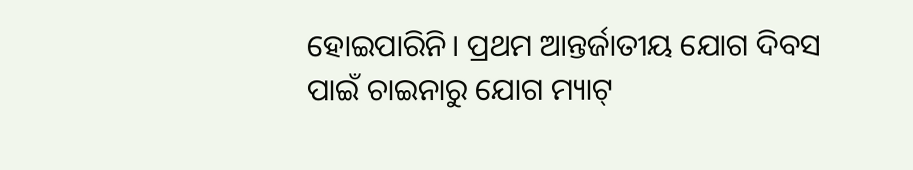ହୋଇପାରିନି। ପ୍ରଥମ ଆନ୍ତର୍ଜାତୀୟ ଯୋଗ ଦିବସ ପାଇଁ ଚାଇନାରୁ ଯୋଗ ମ୍ୟାଟ୍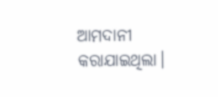ଆମଦାନୀ କରାଯାଇଥିଲା।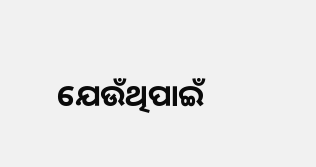ଯେଉଁଥିପାଇଁ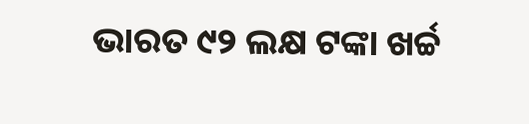ଭାରତ ୯୨ ଲକ୍ଷ ଟଙ୍କା ଖର୍ଚ୍ଚ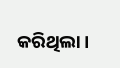କରିଥିଲା।